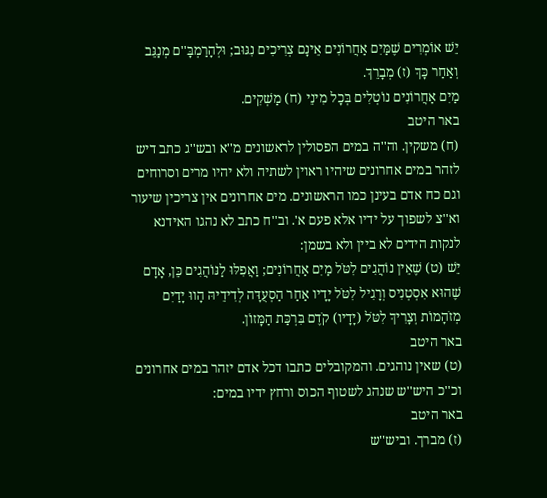יֵשׁ אוֹמְרִים שֶׁמַּיִם אַחֲרוֹנִים אֵינָם צְרִיכִים נִגּוּב; וּלְהָרַמְבָּ''ם מְנַגֵּב וְאַחַר כָּךְ (ז) מְבָרֵךְ.
מַיִם אַחֲרוֹנִים נוֹטְלִים בְּכָל מִינֵי (ח) מַשְׁקִים.
באר היטב
(ח) משקין. וה''ה במים הפסולין לראשונים מ''א ובש''ג כתב דיש לזהר במים אחרונים שיהיו ראוין לשתיה ולא יהיו מרים וסרוחים וגם כח אדם בעינן כמו הראשונים. מים אחרונים אין צריכין שיעור וא''צ לשפוך על ידיו אלא פעם א'. וב''ח כתב לא נהגו האידנא לנקות הידים לא ביין ולא בשמן:
יֵשׁ (ט) שֶׁאֵין נוֹהֲגִים לִטֹּל מַיִם אַחֲרוֹנִים; וַאֲפִלּוּ לַנּוֹהֲגִים כֵּן, אָדָם שֶׁהוּא אִסְטְנִיס וְרָגִיל לִטֹּל יָדָיו אַחַר הַסְעֻדָּה לְדִידֵיהּ הָווּ יָדַיִם מְזֹהָמוֹת וְצָרִיךְ לִטֹּל (יָדָיו) קֹדֶם בִּרְכַּת הַמָּזוֹן.
באר היטב
(ט) שאין נוהגים. והמקובלים כתבו דכל אדם יזהר במים אחרונים וכ''כ היש''ש שנהג לשטוף הכוס ורחץ ידיו במים:
באר היטב
(ז) מברך. וביש''ש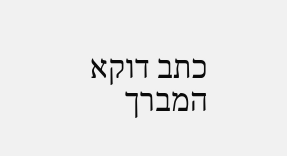כתב דוקא המברך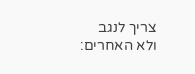צריך לנגב ולא האחרים: